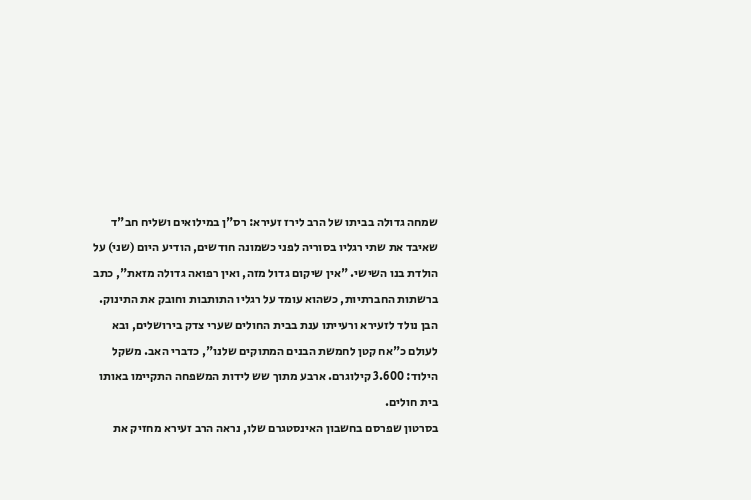שמחה גדולה בביתו של הרב לירז זעירא: רס"ן במילואים ושליח חב"ד שאיבד את שתי רגליו בסוריה לפני כשמונה חודשים, הודיע היום (שני) על הולדת בנו השישי. "אין שיקום גדול מזה, ואין רפואה גדולה מזאת", כתב ברשתות החברתיות, כשהוא עומד על רגליו התותבות וחובק את התינוק.
הבן נולד לזעירא ורעייתו ענת בבית החולים שערי צדק בירושלים, ובא לעולם כ"אח קטן לחמשת הבנים המתוקים שלנו", כדברי האב. משקל הילוד: 3.600 קילוגרם. ארבע מתוך שש לידות המשפחה התקיימו באותו בית חולים.
בסרטון שפרסם בחשבון האינסטגרם שלו, נראה הרב זעירא מחזיק את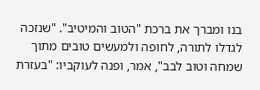בנו ומברך את ברכת "הטוב והמיטיב". "שנזכה לגדלו לתורה, לחופה ולמעשים טובים מתוך שמחה וטוב לבב", אמר, ופנה לעוקביו: "בעזרת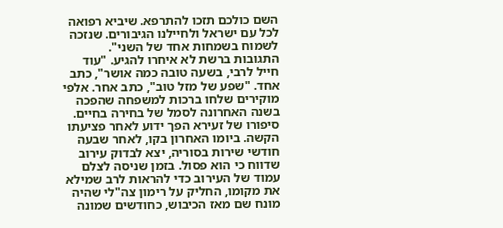השם כולכם תזכו להתרפא. שיביא רפואה לכל עם ישראל ולחיילנו הגיבורים. שנזכה לשמוח בשמחות אחד של השני".
התגובות ברשת לא איחרו להגיע. "עוד חייל לרבי, בשעה טובה כמה אושר", כתב אחד. "שפע של מזל טוב", כתב אחר. אלפי מוקירים שלחו ברכות למשפחה שהפכה בשנה האחרונה לסמל של בחירה בחיים.
סיפורו של זעירא הפך ידוע לאחר פציעתו הקשה. ביומו האחרון בקו, לאחר שבעה חודשי שירות בסוריה, יצא לבדוק עירוב שדווח כי הוא פסול. בזמן שניסה לצלם עמוד של העירוב כדי להראות לרב שמילא את מקומו, החליק על רימון צה"לי שהיה מונח שם מאז הכיבוש, כחודשים שמונה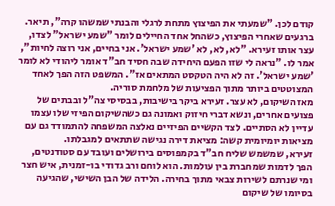קודם לכן. "שמעתי את הפיצוץ מתחת לרגלי והבנתי שמשהו קרה", תיאר.
ברגעים שאחרי הפיצוץ, כשהחל אחד החיילים לומר "שמע ישראל" לצדו, עצר אותו זעירא. "לא, לא, לא 'שמע ישראל'. אני בחיים, אני רוצה לחיות", אמר לו. "נראה לי שזו הפעם היחידה שבה חסיד חב"ד אומר ליהודי לא לומר 'שמע ישראל'. זה לא היה הטקסט המתאים אז". המשפט הזה הפך לאחד המצוטטים ביותר מתוך הפציעות של מלחמת סוריה.
מאז השיקום, לא עצר. זעירא ביקר בישיבות, בבסיסי צה"ל ובבתים של פצועים אחרים, ונשא דברי חיזוק ואמונה גם כשהשיקום הפיזי שלו עצמו עדיין לא הסתיים. לצד הקשיים הפיזיים נאלצה המשפחה להתמודד גם עם מציאות יומיומית קשה: מציאת דירה נגישה שתתאים למגבלתו.
זעירא, שמשמש שליח חב"ד בקמפוסים בירושלים ועובד עם סטודנטים, הפך לדמות שמחברת בין עולמות. הוא לוחם ורב גדודי בו-זמנית, איש חצר ומי שנרתם לשירות צבאי מתוך בחירה. הלידה של הבן השישי, שהגיעה בסיומו של שיקום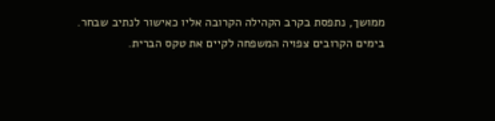ממושך, נתפסת בקרב הקהילה הקרובה אליו כאישור לנתיב שבחר.
בימים הקרובים צפויה המשפחה לקיים את טקס הברית.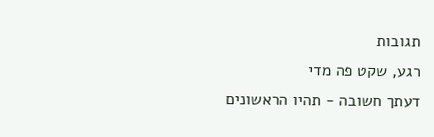תגובות
רגע, שקט פה מדי
דעתך חשובה - תהיו הראשונים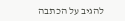להגיב על הכתבה